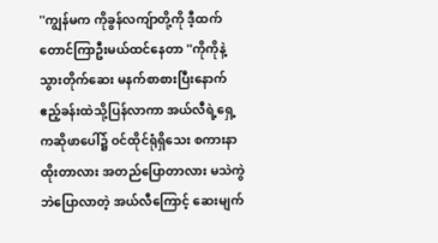''ကျွန်မက ကိုခွန်လကျ်ာတို့ကို ဒီ့ထက်တောင်ကြာဦးမယ်ထင်နေတာ ''ကိုကိုနဲ့ သွားတိုက်ဆေး မနက်စာစားပြီးနောက် ဧည့်ခန်းထဲသို့ပြန်လာကာ အယ်လီရဲ့ရှေ့ကဆိုဖာပေါ်၌ ဝင်ထိုင်ရုံရှိသေး စကားနာထိုးတာလား အတည်ပြောတာလား မသဲကွဲဘဲပြောလာတဲ့ အယ်လီကြောင့် ဆေးမျက်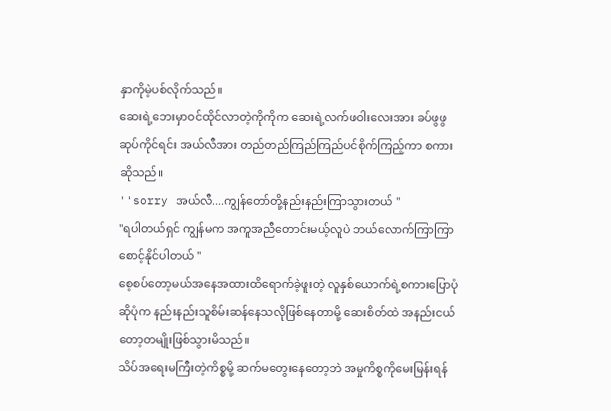နှာကိုမဲ့ပစ်လိုက်သည်။
ဆေးရဲ့ဘေးမှာဝင်ထိုင်လာတဲ့ကိုကိုက ဆေးရဲ့လက်ဖဝါးလေးအား ခပ်ဖွဖွဆုပ်ကိုင်ရင်း အယ်လီအား တည်တည်ကြည်ကြည်ပင်စိုက်ကြည့်ကာ စကားဆိုသည်။
''sorry အယ်လီ....ကျွန်တော်တို့နည်းနည်းကြာသွားတယ် ''
''ရပါတယ်ရှင် ကျွန်မက အကူအညီတောင်းမယ့်လူပဲ ဘယ်လောက်ကြာကြာစောင့်နိုင်ပါတယ် ''
စေ့စပ်တော့မယ်အနေအထားထိရောက်ခဲ့ဖူးတဲ့ လူနှစ်ယောက်ရဲ့စကားပြောပုံဆိုပုံက နည်းနည်းသူစိမ်းဆန်နေသလိုဖြစ်နေတာမို့ ဆေးစိတ်ထဲ အနည်းငယ်တော့တမျိုးဖြစ်သွားမိသည်။
သိပ်အရေးမကြီးတဲ့ကိစ္စမို့ ဆက်မတွေးနေတော့ဘဲ အမှုကိစ္စကိုမေးမြန်းရန်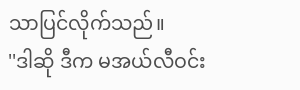သာပြင်လိုက်သည်။
''ဒါဆို ဒီက မအယ်လီဝင်း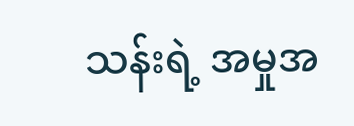သန်းရဲ့ အမှုအ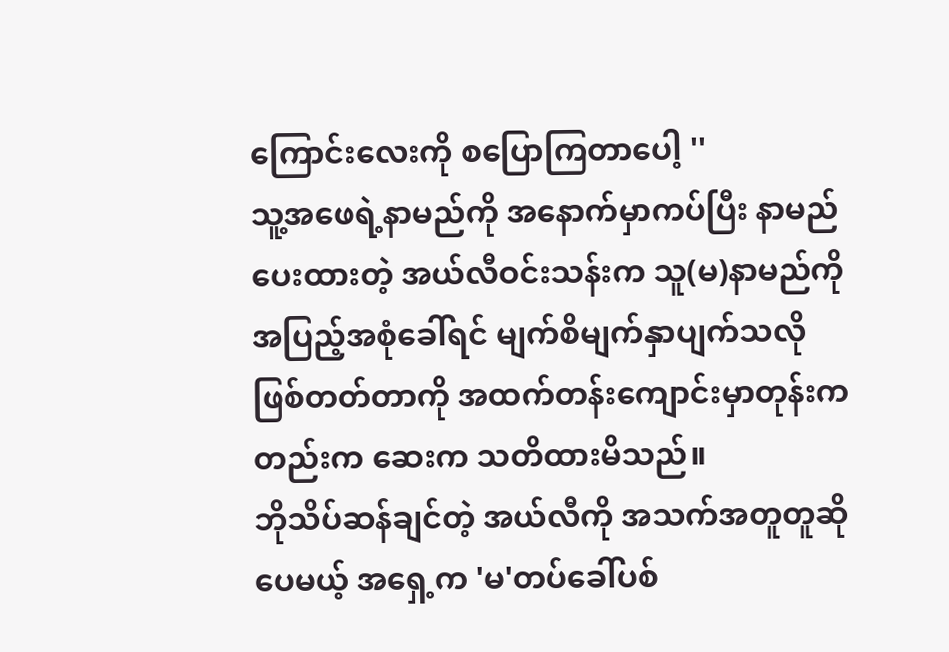ကြောင်းလေးကို စပြောကြတာပေါ့ ''
သူ့အဖေရဲ့နာမည်ကို အနောက်မှာကပ်ပြီး နာမည်ပေးထားတဲ့ အယ်လီဝင်းသန်းက သူ(မ)နာမည်ကို အပြည့်အစုံခေါ်ရင် မျက်စိမျက်နှာပျက်သလိုဖြစ်တတ်တာကို အထက်တန်းကျောင်းမှာတုန်းကတည်းက ဆေးက သတိထားမိသည်။
ဘိုသိပ်ဆန်ချင်တဲ့ အယ်လီကို အသက်အတူတူဆိုပေမယ့် အရှေ့က 'မ'တပ်ခေါ်ပစ်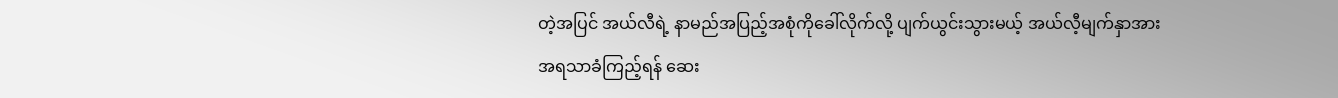တဲ့အပြင် အယ်လီရဲ့ နာမည်အပြည့်အစုံကိုခေါ်လိုက်လို့ ပျက်ယွင်းသွားမယ့် အယ်လီ့မျက်နှာအား အရသာခံကြည့်ရန် ဆေး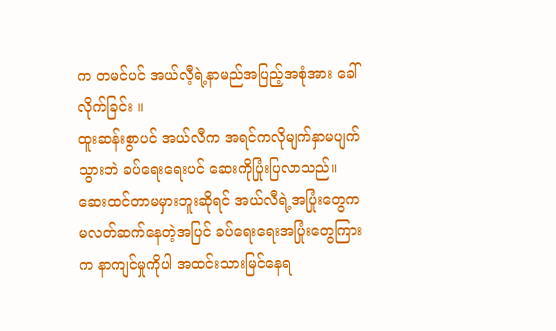က တမင်ပင် အယ်လီ့ရဲ့နာမည်အပြည့်အစုံအား ခေါ်လိုက်ခြင်း ။
ထူးဆန်းစွာပင် အယ်လီက အရင်ကလိုမျက်နှာမပျက်သွားဘဲ ခပ်ရေးရေးပင် ဆေးကိုပြုံးပြလာသည်။
ဆေးထင်တာမမှားဘူးဆိုရင် အယ်လီရဲ့အပြုံးတွေကမလတ်ဆက်နေတဲ့အပြင် ခပ်ရေးရေးအပြုံးတွေကြားက နာကျင်မှုကိုပါ အထင်းသားမြင်နေရ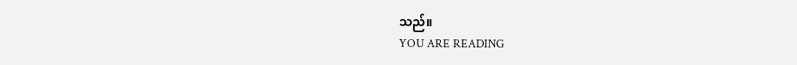သည်။
YOU ARE READING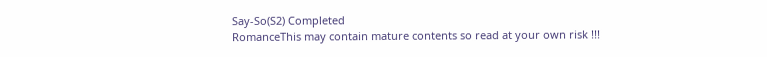Say-So(S2) Completed
RomanceThis may contain mature contents so read at your own risk !!!